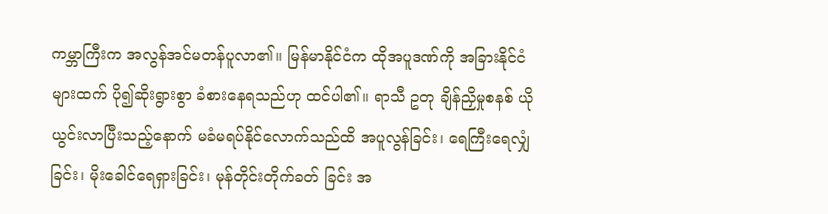ကမ္ဘာကြီးက အလွန်အင်မတန်ပူလာ၏။ မြန်မာနိုင်ငံက ထိုအပူဒဏ်ကို အခြားနိုင်ငံများထက် ပို၍ဆိုးရွားစွာ ခံစားနေရသည်ဟု ထင်ပါ၏။ ရာသီ ဥတု ချိန်ညှိမှုစနစ် ယိုယွင်းလာပြီးသည့်နောက် မခံမရပ်နိုင်လောက်သည်ထိ အပူလွန်ခြင်း၊ ရေကြီးရေလျှံခြင်း၊ မိုးခေါင်ရေရှားခြင်း၊ မုန်တိုင်းတိုက်ခတ် ခြင်း အ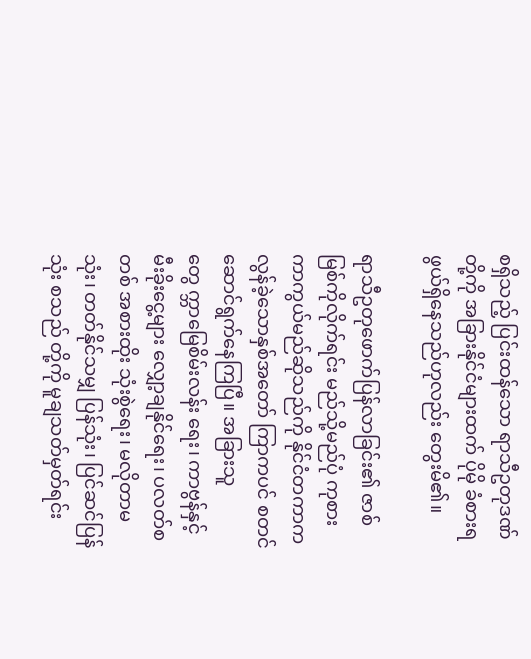စရှိသည့် ပြင်းထန်သော ရာသီဥတုဒဏ်တို့ကို အခြားနိုင်ငံများထက် ပိုမို ခံစားရဖွယ်ရှိနေသည်ဟုလည်း တွေးမိ၏။

ရာသီဥတုဖောက်ပြန်လာခြင်း၏ ဇာစ်မြစ်ကိုလိုက်ရင်း မည်သို့မည်ပုံ ကုစားကာကွယ်မည်ဆိုသည်ကို နိုင်ငံတကာက လွန်ခဲ့သောနှစ်အတော် ကြာကပင် စတင်ဆောင်ရွက်နေကြပြီ။ အခြားသူတွေ က္ဘာမြေစိမ်းလန်း ရေး၊ ကာဗွန်နှင့် မီးခိုးငွေ့များ လျှော့ချနိုင်ရေး၊ ပလတ်စတစ် အစားထိုး သုံးစွဲရေး၊ မလိုတာမသုံး၊ တတ်နိုင်သမျှ ပြန်သုံး၊ ပြင်ဆင်ပြန်သုံး စသည် တို့ကို မူချသတ်မှတ်ရင်း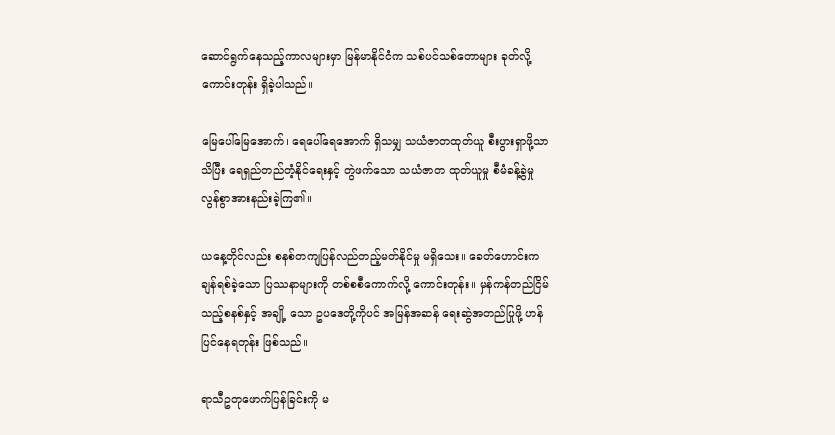ဆောင်ရွက်နေသည့်ကာလများမှာ မြန်မာနိုင်ငံက သစ်ပင်သစ်တောများ ခုတ်လို့ကောင်းတုန်း ရှိခဲ့ပါသည်။

မြေပေါ်မြေအောက်၊ ရေပေါ်ရေအောက် ရှိသမျှ သယံဇာတထုတ်ယူ စီးပွားရှာဖို့သာသိပြီး ရေရှည်တည်တံ့နိုင်ရေးနှင့် တွဲဖက်သော သယံဇာတ ထုတ်ယူမှု စီမံခန့်ခွဲမှု လွန်စွာအားနည်းခဲ့ကြ၏။

ယနေ့တိုင်လည်း စနစ်တကျပြန်လည်တည့်မတ်နိုင်မှု မရှိသေး။ ခေတ်ဟောင်းက ချန်ရစ်ခဲ့သော ပြဿနာများကို တစ်စစီကောက်လို့ ကောင်းတုန်း။ မှန်ကန်တည်ငြိမ်သည့်စနစ်နှင့် အချို့ သော ဥပဒေတို့ကိုပင် အမြန်အဆန် ရေးဆွဲအတည်ပြုဖို့ ဟန်ပြင်နေရတုန်း ဖြစ်သည်။

ရာသီဥတုဖောက်ပြန်ခြင်းကို မ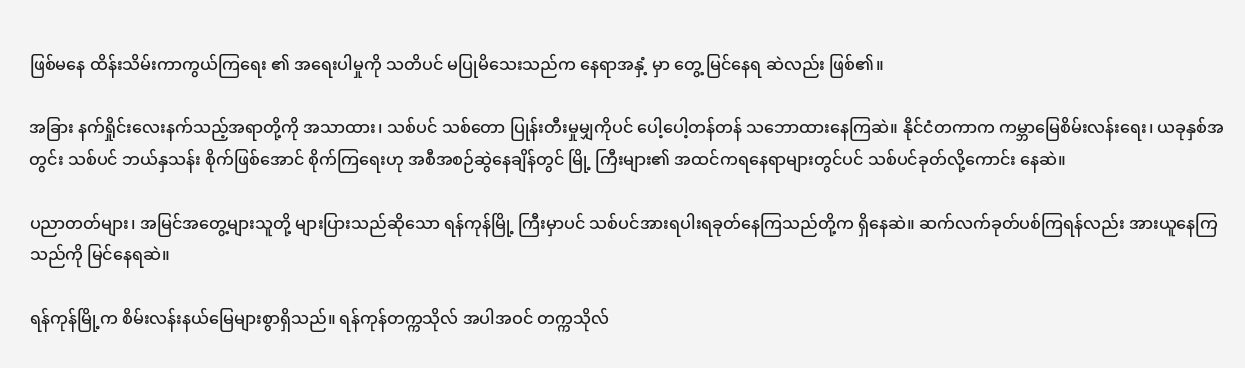ဖြစ်မနေ ထိန်းသိမ်းကာကွယ်ကြရေး ၏ အရေးပါမှုကို သတိပင် မပြုမိသေးသည်က နေရာအနှံ့ မှာ တွေ့ မြင်နေရ ဆဲလည်း ဖြစ်၏။

အခြား နက်ရှိုင်းလေးနက်သည့်အရာတို့ကို အသာထား၊ သစ်ပင် သစ်တော ပြုန်းတီးမှုမျှကိုပင် ပေါ့ပေါ့တန်တန် သဘောထားနေကြဆဲ။ နိုင်ငံတကာက ကမ္ဘာမြေစိမ်းလန်းရေး၊ ယခုနှစ်အတွင်း သစ်ပင် ဘယ်နှသန်း စိုက်ဖြစ်အောင် စိုက်ကြရေးဟု အစီအစဉ်ဆွဲနေချိန်တွင် မြို့ ကြီးများ၏ အထင်ကရနေရာများတွင်ပင် သစ်ပင်ခုတ်လို့ကောင်း နေဆဲ။

ပညာတတ်များ၊ အမြင်အတွေ့များသူတို့ များပြားသည်ဆိုသော ရန်ကုန်မြို့ ကြီးမှာပင် သစ်ပင်အားရပါးရခုတ်နေကြသည်တို့က ရှိနေဆဲ။ ဆက်လက်ခုတ်ပစ်ကြရန်လည်း အားယူနေကြသည်ကို မြင်နေရဆဲ။

ရန်ကုန်မြို့က စိမ်းလန်းနယ်မြေများစွာရှိသည်။ ရန်ကုန်တက္ကသိုလ် အပါအဝင် တက္ကသိုလ်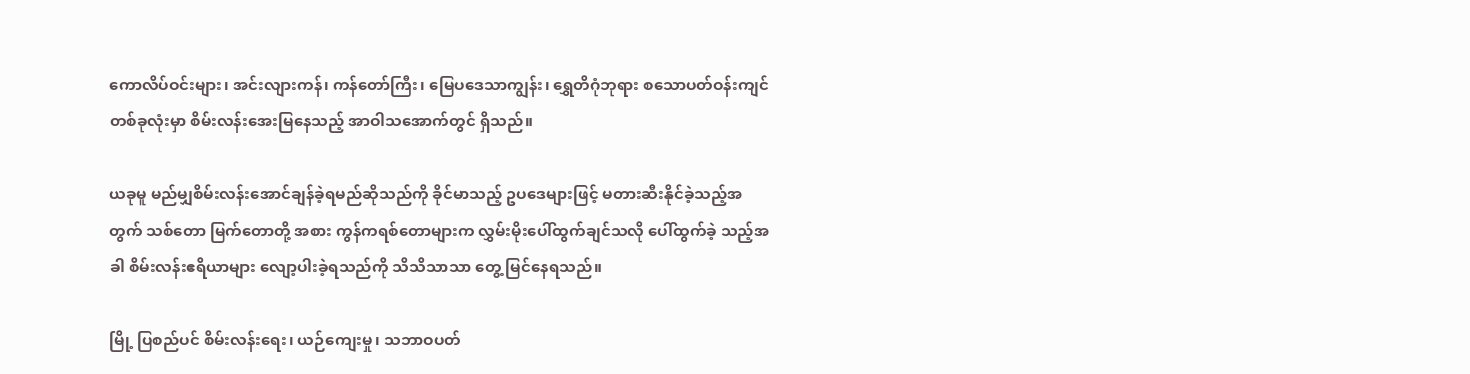ကောလိပ်ဝင်းများ၊ အင်းလျားကန်၊ ကန်တော်ကြီး၊ မြေပဒေသာကျွန်း၊ ရွှေတိဂုံဘုရား စသောပတ်ဝန်းကျင်တစ်ခုလုံးမှာ စိမ်းလန်းအေးမြနေသည့် အာဝါသအောက်တွင် ရှိသည်။

ယခုမူ မည်မျှစိမ်းလန်းအောင်ချန်ခဲ့ရမည်ဆိုသည်ကို ခိုင်မာသည့် ဥပဒေများဖြင့် မတားဆီးနိုင်ခဲ့သည့်အတွက် သစ်တော မြက်တောတို့ အစား ကွန်ကရစ်တောများက လွှမ်းမိုးပေါ်ထွက်ချင်သလို ပေါ်ထွက်ခဲ့ သည့်အခါ စိမ်းလန်းဧရိယာများ လျော့ပါးခဲ့ရသည်ကို သိသိသာသာ တွေ့ မြင်နေရသည်။

မြို့ ပြစည်ပင် စိမ်းလန်းရေး၊ ယဉ်ကျေးမှု၊ သဘာဝပတ်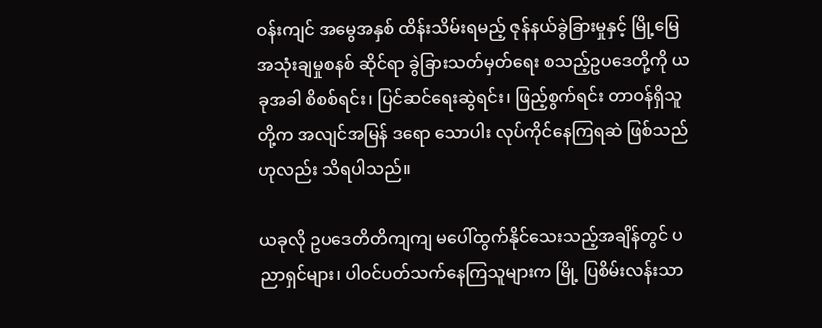ဝန်းကျင် အမွေအနှစ် ထိန်းသိမ်းရမည့် ဇုန်နယ်ခွဲခြားမှုနှင့် မြို့မြေအသုံးချမှုစနစ် ဆိုင်ရာ ခွဲခြားသတ်မှတ်ရေး စသည့်ဥပဒေတို့ကို ယခုအခါ စိစစ်ရင်း၊ ပြင်ဆင်ရေးဆွဲရင်း၊ ဖြည့်စွက်ရင်း တာဝန်ရှိသူတို့က အလျင်အမြန် ဒရော သောပါး လုပ်ကိုင်နေကြရဆဲ ဖြစ်သည်ဟုလည်း သိရပါသည်။

ယခုလို ဥပဒေတိတိကျကျ မပေါ်ထွက်နိုင်သေးသည့်အချိန်တွင် ပညာရှင်များ၊ ပါဝင်ပတ်သက်နေကြသူများက မြို့ ပြစိမ်းလန်းသာ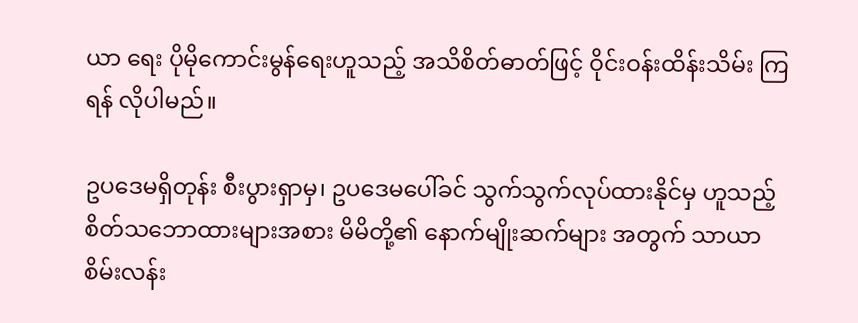ယာ ရေး ပိုမိုကောင်းမွန်ရေးဟူသည့် အသိစိတ်ဓာတ်ဖြင့် ဝိုင်းဝန်းထိန်းသိမ်း ကြရန် လိုပါမည်။

ဥပဒေမရှိတုန်း စီးပွားရှာမှ၊ ဥပဒေမပေါ်ခင် သွက်သွက်လုပ်ထားနိုင်မှ ဟူသည့် စိတ်သဘောထားများအစား မိမိတို့၏ နောက်မျိုးဆက်များ အတွက် သာယာစိမ်းလန်း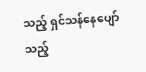သည့် ရှင်သန်နေပျော်သည့်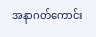အနာဂတ်ကောင်း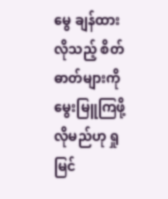မွေ ချန်ထားလိုသည့် စိတ်ဓာတ်များကို မွေးမြူကြဖို့ လိုမည်ဟု ရှုမြင်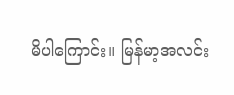မိပါကြောင်း။ မြန်မာ့အလင်း